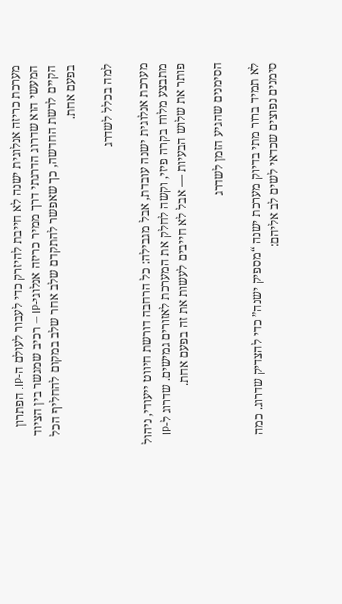מערכת כריזה אנלוגית ישנה לא חייבת להיזרק כדי לעבור לעולם ה-IP. הפתרון המעשי הוא שדרוג הדרגתי דרך ממיר כריזה אנלוגי-IP — רכיב שמגשר בין הציוד הקיים לרשת החדשה, כך שאפשר להתקדם שלב אחר שלב במקום להחליף הכל בפעם אחת.

למה בכלל לשדרג

מערכת אנלוגית ישנה עובדת, אבל מגבילה: כל הרחבה דורשת חיווט ייעודי, ניהול מתבצע מלוח בקרה פיזי, וקשה לחלק את המערכת לאזורים גמישים. שדרוג ל-IP פותר את שלוש הבעיות — אבל לא חייבים לעשות את זה בפעם אחת.

הסימנים שהגיע הזמן לשדרג

לא תמיד ברור מתי בדיוק מערכת ישנה “מספיק ישנה” כדי להצדיק שדרוג. כמה סימנים נפוצים שכדאי לשים לב אליהם: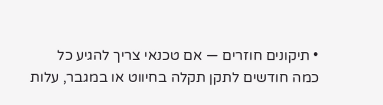• תיקונים חוזרים — אם טכנאי צריך להגיע כל כמה חודשים לתקן תקלה בחיווט או במגבר, עלות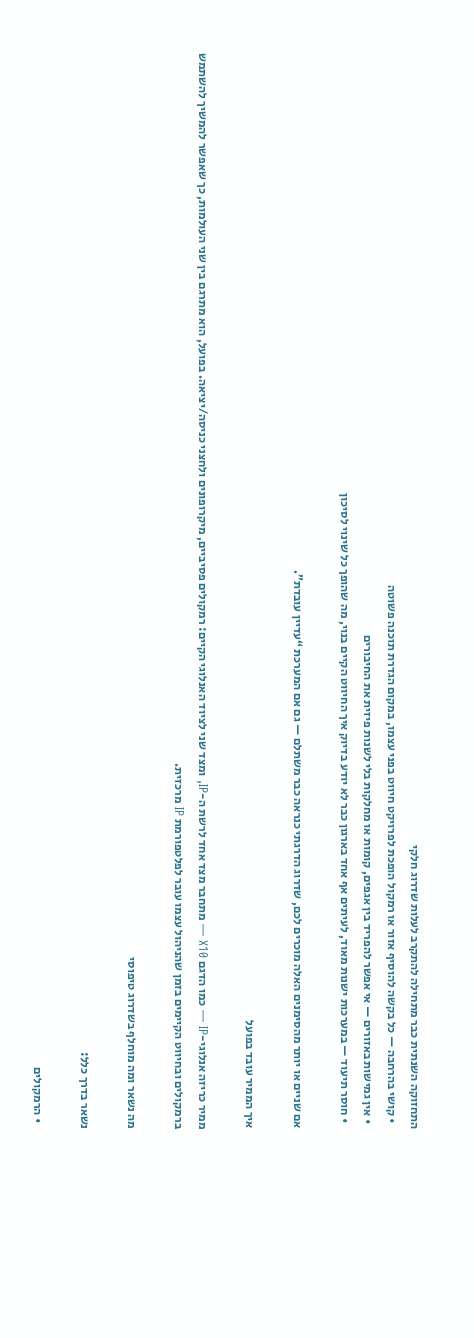התחזוקה השנתית כבר מתחילה להתקרב לעלות שדרוג חלקי
  • קושי בהרחבה — כל בקשה להוסיף אזור או רמקול הופכת לפרויקט חיווט בפני עצמו, במקום הגדרת תוכנה פשוטה
  • אין גמישות באזורים — אי אפשר להפריד בין אגפים, קומות או מחלקות בלי לשנות פיזית את החיבורים
  • חוסר תיעוד — במערכות ישנות מאוד, לעיתים אף אחד בארגון כבר לא יודע בדיוק איך החיווט הקיים בנוי, מה שהופך כל שינוי לסיכון

אם שניים או יותר מהסימנים האלה מוכרים לכם, שדרוג הדרגתי כנראה כבר משתלם — גם אם המערכת “עדיין עובדת”.

איך הממיר עובד בפועל

ממיר כריזה אנלוגי-IP — כמו הדגם X10 — מתחבר מצד אחד לרשת ה-IP, ומצד שני לציוד האנלוגי הקיים: רמקולים פסיביים, מיקרופונים ולחצני כניסה/יציאה. בפועל, הוא מתרגם בין שני העולמות, כך שאפשר להמשיך להשתמש ברמקולים ובחיווט הקיימים בזמן שהניהול עצמו עובר לפלטפורמת IP מרכזית.

מה נשאר ומה מוחלף בשדרוג טיפוסי

נשאר בדרך כלל:

  • הרמקולים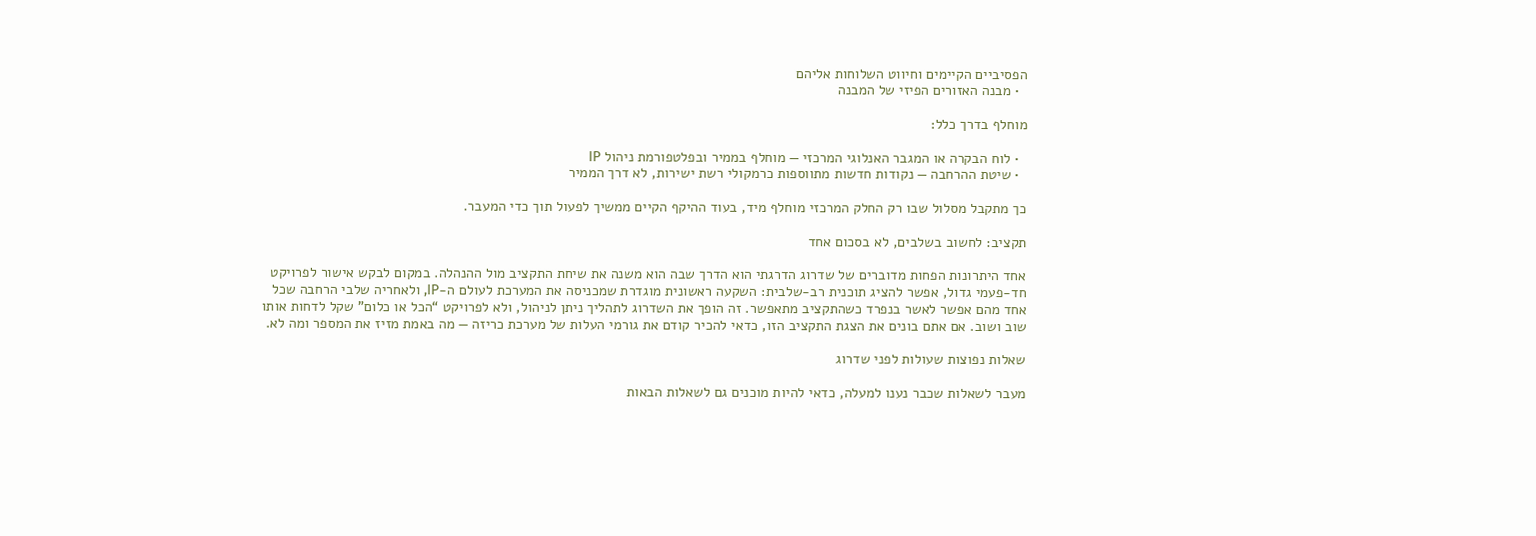הפסיביים הקיימים וחיווט השלוחות אליהם
  • מבנה האזורים הפיזי של המבנה

מוחלף בדרך כלל:

  • לוח הבקרה או המגבר האנלוגי המרכזי — מוחלף בממיר ובפלטפורמת ניהול IP
  • שיטת ההרחבה — נקודות חדשות מתווספות כרמקולי רשת ישירות, לא דרך הממיר

כך מתקבל מסלול שבו רק החלק המרכזי מוחלף מיד, בעוד ההיקף הקיים ממשיך לפעול תוך כדי המעבר.

תקציב: לחשוב בשלבים, לא בסכום אחד

אחד היתרונות הפחות מדוברים של שדרוג הדרגתי הוא הדרך שבה הוא משנה את שיחת התקציב מול ההנהלה. במקום לבקש אישור לפרויקט חד-פעמי גדול, אפשר להציג תוכנית רב-שלבית: השקעה ראשונית מוגדרת שמכניסה את המערכת לעולם ה-IP, ולאחריה שלבי הרחבה שכל אחד מהם אפשר לאשר בנפרד כשהתקציב מתאפשר. זה הופך את השדרוג לתהליך ניתן לניהול, ולא לפרויקט “הכל או כלום” שקל לדחות אותו שוב ושוב. אם אתם בונים את הצגת התקציב הזו, כדאי להכיר קודם את גורמי העלות של מערכת כריזה — מה באמת מזיז את המספר ומה לא.

שאלות נפוצות שעולות לפני שדרוג

מעבר לשאלות שכבר נענו למעלה, כדאי להיות מוכנים גם לשאלות הבאות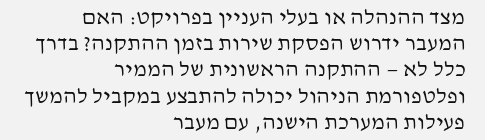מצד ההנהלה או בעלי העניין בפרויקט: האם המעבר ידרוש הפסקת שירות בזמן ההתקנה? בדרך כלל לא — ההתקנה הראשונית של הממיר ופלטפורמת הניהול יכולה להתבצע במקביל להמשך פעילות המערכת הישנה, עם מעבר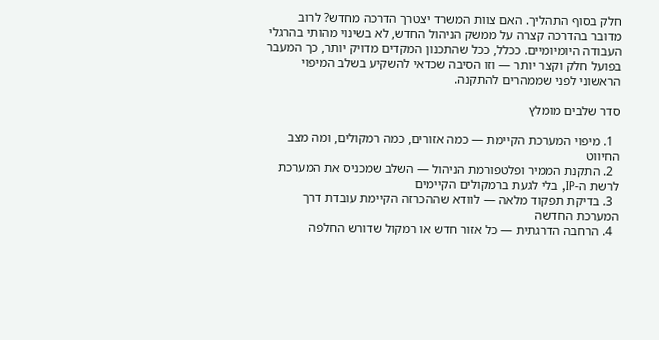חלק בסוף התהליך. האם צוות המשרד יצטרך הדרכה מחדש? לרוב מדובר בהדרכה קצרה על ממשק הניהול החדש, לא בשינוי מהותי בהרגלי העבודה היומיומיים. ככלל, ככל שהתכנון המקדים מדויק יותר, כך המעבר בפועל חלק וקצר יותר — וזו הסיבה שכדאי להשקיע בשלב המיפוי הראשוני לפני שממהרים להתקנה.

סדר שלבים מומלץ

  1. מיפוי המערכת הקיימת — כמה אזורים, כמה רמקולים, ומה מצב החיווט
  2. התקנת הממיר ופלטפורמת הניהול — השלב שמכניס את המערכת לרשת ה-IP, בלי לגעת ברמקולים הקיימים
  3. בדיקת תפקוד מלאה — לוודא שההכרזה הקיימת עובדת דרך המערכת החדשה
  4. הרחבה הדרגתית — כל אזור חדש או רמקול שדורש החלפה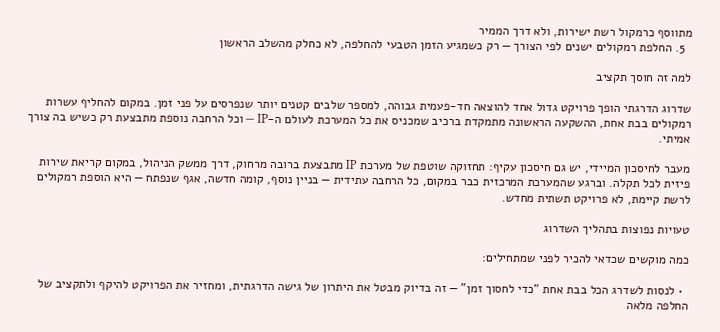מתווסף כרמקול רשת ישירות, ולא דרך הממיר
  5. החלפת רמקולים ישנים לפי הצורך — רק כשמגיע הזמן הטבעי להחלפה, לא כחלק מהשלב הראשון

למה זה חוסך תקציב

שדרוג הדרגתי הופך פרויקט גדול אחד להוצאה חד-פעמית גבוהה, למספר שלבים קטנים יותר שנפרסים על פני זמן. במקום להחליף עשרות רמקולים בבת אחת, ההשקעה הראשונה מתמקדת ברכיב שמכניס את כל המערכת לעולם ה-IP — וכל הרחבה נוספת מתבצעת רק כשיש בה צורך אמיתי.

מעבר לחיסכון המיידי, יש גם חיסכון עקיף: תחזוקה שוטפת של מערכת IP מתבצעת ברובה מרחוק, דרך ממשק הניהול, במקום קריאת שירות פיזית לכל תקלה. וברגע שהמערכת המרכזית כבר במקום, כל הרחבה עתידית — בניין נוסף, קומה חדשה, אגף שנפתח — היא הוספת רמקולים לרשת קיימת, לא פרויקט תשתית מחדש.

טעויות נפוצות בתהליך השדרוג

כמה מוקשים שכדאי להכיר לפני שמתחילים:

  • לנסות לשדרג הכל בבת אחת “כדי לחסוך זמן” — זה בדיוק מבטל את היתרון של גישה הדרגתית, ומחזיר את הפרויקט להיקף ולתקציב של החלפה מלאה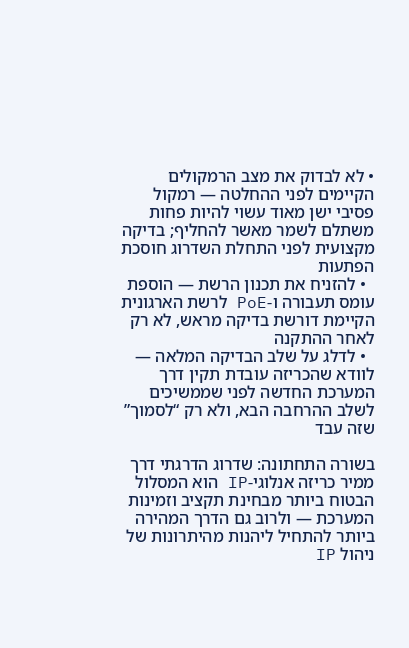• לא לבדוק את מצב הרמקולים הקיימים לפני ההחלטה — רמקול פסיבי ישן מאוד עשוי להיות פחות משתלם לשמר מאשר להחליף; בדיקה מקצועית לפני התחלת השדרוג חוסכת הפתעות
  • להזניח את תכנון הרשת — הוספת עומס תעבורה ו-PoE לרשת הארגונית הקיימת דורשת בדיקה מראש, לא רק לאחר ההתקנה
  • לדלג על שלב הבדיקה המלאה — לוודא שהכריזה עובדת תקין דרך המערכת החדשה לפני שממשיכים לשלב ההרחבה הבא, ולא רק “לסמוך” שזה עבד

בשורה התחתונה: שדרוג הדרגתי דרך ממיר כריזה אנלוגי-IP הוא המסלול הבטוח ביותר מבחינת תקציב וזמינות המערכת — ולרוב גם הדרך המהירה ביותר להתחיל ליהנות מהיתרונות של ניהול IP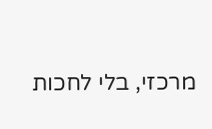מרכזי, בלי לחכות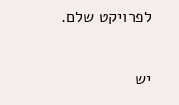לפרויקט שלם.


יש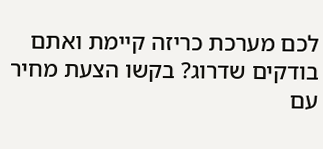לכם מערכת כריזה קיימת ואתם בודקים שדרוג? בקשו הצעת מחיר עם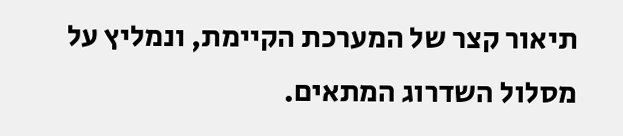תיאור קצר של המערכת הקיימת, ונמליץ על מסלול השדרוג המתאים.